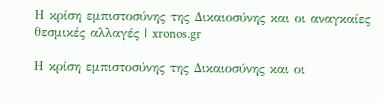Η κρίση εμπιστοσύνης της Δικαιοσύνης και οι αναγκαίες θεσμικές αλλαγές | xronos.gr

Η κρίση εμπιστοσύνης της Δικαιοσύνης και οι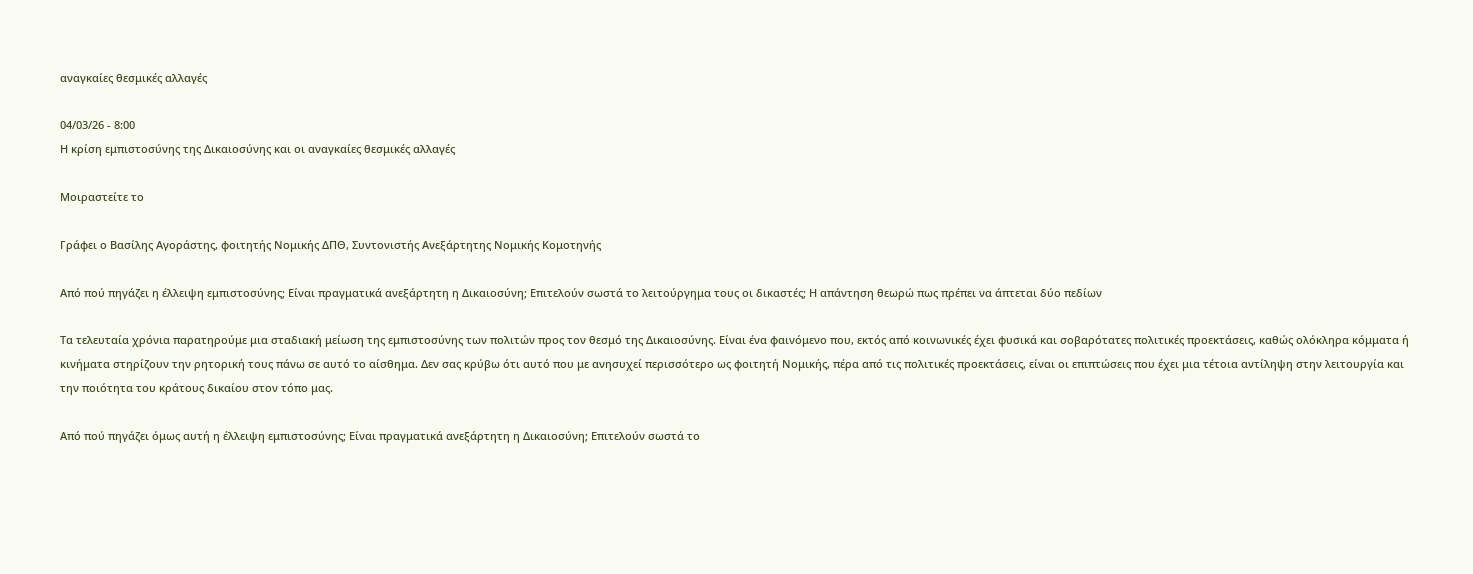αναγκαίες θεσμικές αλλαγές

04/03/26 - 8:00
Η κρίση εμπιστοσύνης της Δικαιοσύνης και οι αναγκαίες θεσμικές αλλαγές

Μοιραστείτε το

Γράφει ο Βασίλης Αγοράστης, φοιτητής Νομικής ΔΠΘ, Συντονιστής Ανεξάρτητης Νομικής Κομοτηνής

Από πού πηγάζει η έλλειψη εμπιστοσύνης; Είναι πραγματικά ανεξάρτητη η Δικαιοσύνη; Επιτελούν σωστά το λειτούργημα τους οι δικαστές; Η απάντηση θεωρώ πως πρέπει να άπτεται δύο πεδίων

Τα τελευταία χρόνια παρατηρούμε μια σταδιακή μείωση της εμπιστοσύνης των πολιτών προς τον θεσμό της Δικαιοσύνης. Είναι ένα φαινόμενο που, εκτός από κοινωνικές έχει φυσικά και σοβαρότατες πολιτικές προεκτάσεις, καθώς ολόκληρα κόμματα ή κινήματα στηρίζουν την ρητορική τους πάνω σε αυτό το αίσθημα. Δεν σας κρύβω ότι αυτό που με ανησυχεί περισσότερο ως φοιτητή Νομικής, πέρα από τις πολιτικές προεκτάσεις, είναι οι επιπτώσεις που έχει μια τέτοια αντίληψη στην λειτουργία και την ποιότητα του κράτους δικαίου στον τόπο μας.

Από πού πηγάζει όμως αυτή η έλλειψη εμπιστοσύνης; Είναι πραγματικά ανεξάρτητη η Δικαιοσύνη; Επιτελούν σωστά το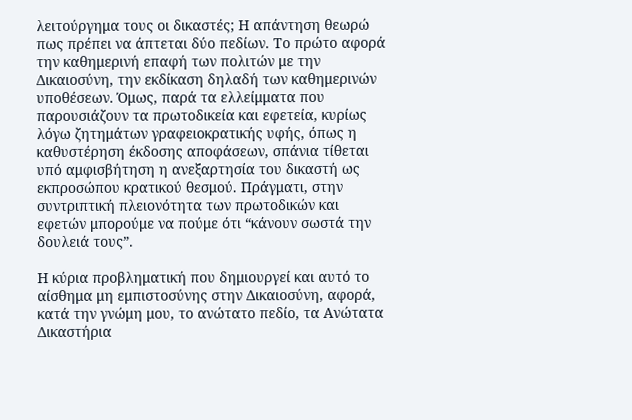λειτούργημα τους οι δικαστές; Η απάντηση θεωρώ πως πρέπει να άπτεται δύο πεδίων. Το πρώτο αφορά την καθημερινή επαφή των πολιτών με την Δικαιοσύνη, την εκδίκαση δηλαδή των καθημερινών υποθέσεων. Όμως, παρά τα ελλείμματα που παρουσιάζουν τα πρωτοδικεία και εφετεία, κυρίως λόγω ζητημάτων γραφειοκρατικής υφής, όπως η καθυστέρηση έκδοσης αποφάσεων, σπάνια τίθεται υπό αμφισβήτηση η ανεξαρτησία του δικαστή ως εκπροσώπου κρατικού θεσμού. Πράγματι, στην συντριπτική πλειονότητα των πρωτοδικών και εφετών μπορούμε να πούμε ότι “κάνουν σωστά την δουλειά τους”.

Η κύρια προβληματική που δημιουργεί και αυτό το αίσθημα μη εμπιστοσύνης στην Δικαιοσύνη, αφορά, κατά την γνώμη μου, το ανώτατο πεδίο, τα Ανώτατα Δικαστήρια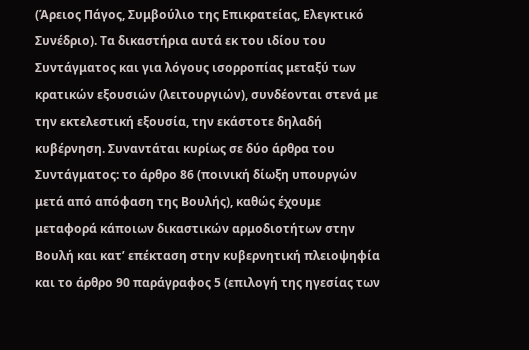(Άρειος Πάγος, Συμβούλιο της Επικρατείας, Ελεγκτικό Συνέδριο). Τα δικαστήρια αυτά εκ του ιδίου του Συντάγματος και για λόγους ισορροπίας μεταξύ των κρατικών εξουσιών (λειτουργιών), συνδέονται στενά με την εκτελεστική εξουσία, την εκάστοτε δηλαδή κυβέρνηση. Συναντάται κυρίως σε δύο άρθρα του Συντάγματος: το άρθρο 86 (ποινική δίωξη υπουργών μετά από απόφαση της Βουλής), καθώς έχουμε μεταφορά κάποιων δικαστικών αρμοδιοτήτων στην Βουλή και κατ’ επέκταση στην κυβερνητική πλειοψηφία και το άρθρο 90 παράγραφος 5 (επιλογή της ηγεσίας των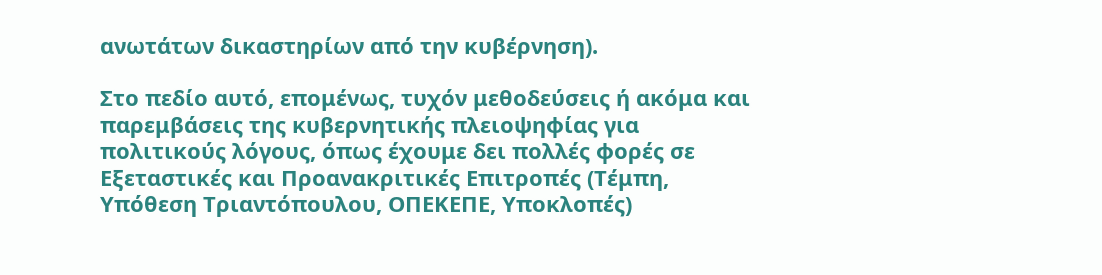ανωτάτων δικαστηρίων από την κυβέρνηση).

Στο πεδίο αυτό, επομένως, τυχόν μεθοδεύσεις ή ακόμα και παρεμβάσεις της κυβερνητικής πλειοψηφίας για πολιτικούς λόγους, όπως έχουμε δει πολλές φορές σε Εξεταστικές και Προανακριτικές Επιτροπές (Τέμπη, Υπόθεση Τριαντόπουλου, ΟΠΕΚΕΠΕ, Υποκλοπές)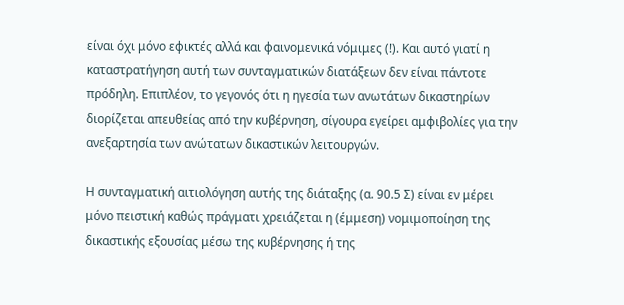είναι όχι μόνο εφικτές αλλά και φαινομενικά νόμιμες (!). Και αυτό γιατί η καταστρατήγηση αυτή των συνταγματικών διατάξεων δεν είναι πάντοτε πρόδηλη. Επιπλέον, το γεγονός ότι η ηγεσία των ανωτάτων δικαστηρίων διορίζεται απευθείας από την κυβέρνηση, σίγουρα εγείρει αμφιβολίες για την ανεξαρτησία των ανώτατων δικαστικών λειτουργών.

Η συνταγματική αιτιολόγηση αυτής της διάταξης (α. 90.5 Σ) είναι εν μέρει μόνο πειστική καθώς πράγματι χρειάζεται η (έμμεση) νομιμοποίηση της δικαστικής εξουσίας μέσω της κυβέρνησης ή της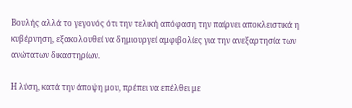Βουλής αλλά το γεγονός ότι την τελική απόφαση την παίρνει αποκλειστικά η κυβέρνηση, εξακολουθεί να δημιουργεί αμφιβολίες για την ανεξαρτησία των ανώτατων δικαστηρίων.

Η λύση, κατά την άποψη μου, πρέπει να επέλθει με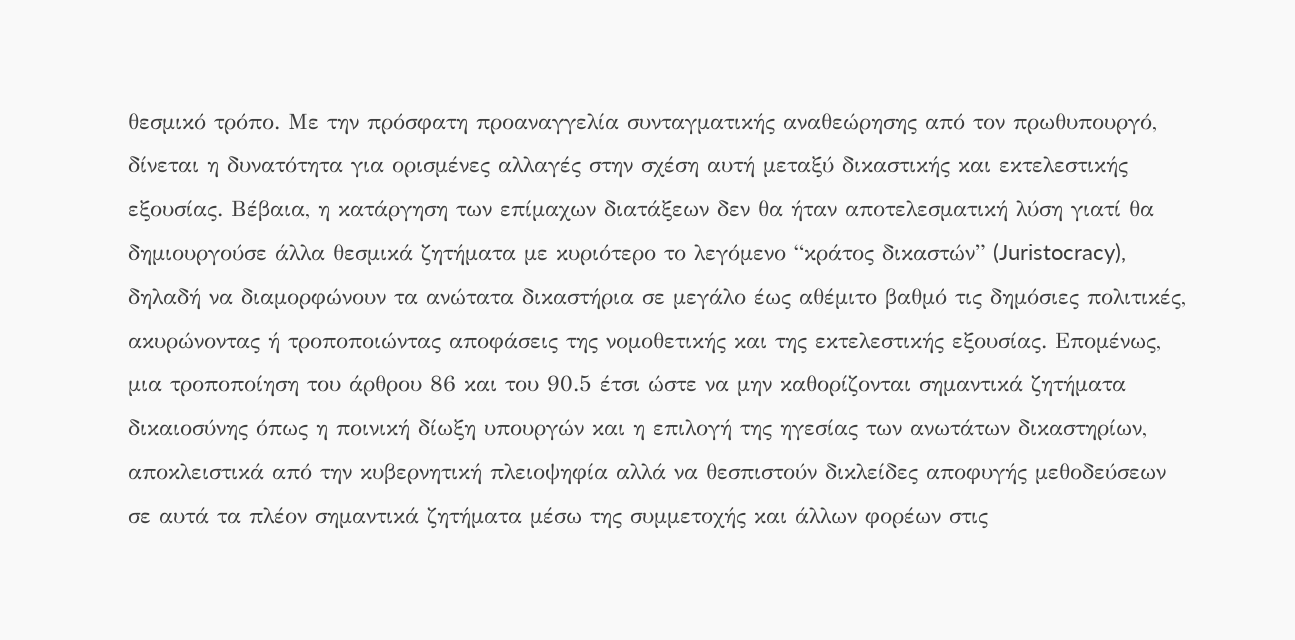θεσμικό τρόπο. Με την πρόσφατη προαναγγελία συνταγματικής αναθεώρησης από τον πρωθυπουργό, δίνεται η δυνατότητα για ορισμένες αλλαγές στην σχέση αυτή μεταξύ δικαστικής και εκτελεστικής εξουσίας. Βέβαια, η κατάργηση των επίμαχων διατάξεων δεν θα ήταν αποτελεσματική λύση γιατί θα δημιουργούσε άλλα θεσμικά ζητήματα με κυριότερο το λεγόμενο “κράτος δικαστών” (Juristocracy), δηλαδή να διαμορφώνουν τα ανώτατα δικαστήρια σε μεγάλο έως αθέμιτο βαθμό τις δημόσιες πολιτικές, ακυρώνοντας ή τροποποιώντας αποφάσεις της νομοθετικής και της εκτελεστικής εξουσίας. Επομένως, μια τροποποίηση του άρθρου 86 και του 90.5 έτσι ώστε να μην καθορίζονται σημαντικά ζητήματα δικαιοσύνης όπως η ποινική δίωξη υπουργών και η επιλογή της ηγεσίας των ανωτάτων δικαστηρίων, αποκλειστικά από την κυβερνητική πλειοψηφία αλλά να θεσπιστούν δικλείδες αποφυγής μεθοδεύσεων σε αυτά τα πλέον σημαντικά ζητήματα μέσω της συμμετοχής και άλλων φορέων στις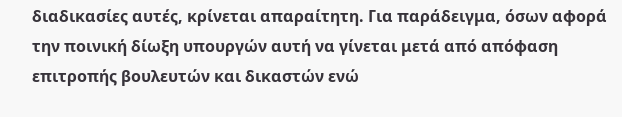διαδικασίες αυτές, κρίνεται απαραίτητη. Για παράδειγμα, όσων αφορά την ποινική δίωξη υπουργών αυτή να γίνεται μετά από απόφαση επιτροπής βουλευτών και δικαστών ενώ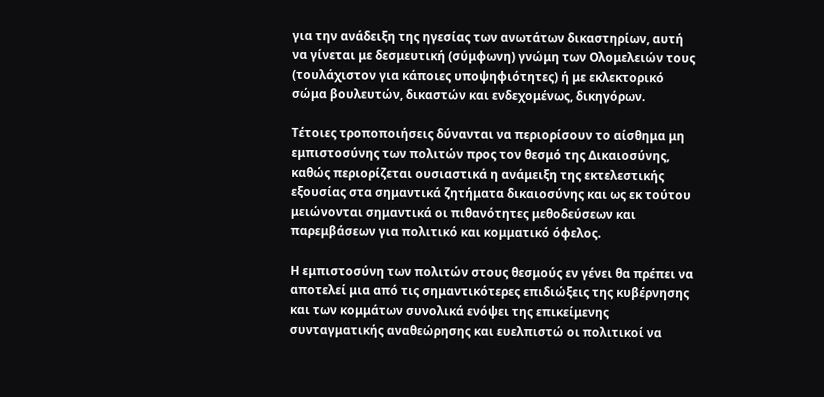για την ανάδειξη της ηγεσίας των ανωτάτων δικαστηρίων, αυτή να γίνεται με δεσμευτική (σύμφωνη) γνώμη των Ολομελειών τους (τουλάχιστον για κάποιες υποψηφιότητες) ή με εκλεκτορικό σώμα βουλευτών, δικαστών και ενδεχομένως, δικηγόρων.

Τέτοιες τροποποιήσεις δύνανται να περιορίσουν το αίσθημα μη εμπιστοσύνης των πολιτών προς τον θεσμό της Δικαιοσύνης, καθώς περιορίζεται ουσιαστικά η ανάμειξη της εκτελεστικής εξουσίας στα σημαντικά ζητήματα δικαιοσύνης και ως εκ τούτου μειώνονται σημαντικά οι πιθανότητες μεθοδεύσεων και παρεμβάσεων για πολιτικό και κομματικό όφελος.

Η εμπιστοσύνη των πολιτών στους θεσμούς εν γένει θα πρέπει να αποτελεί μια από τις σημαντικότερες επιδιώξεις της κυβέρνησης και των κομμάτων συνολικά ενόψει της επικείμενης συνταγματικής αναθεώρησης και ευελπιστώ οι πολιτικοί να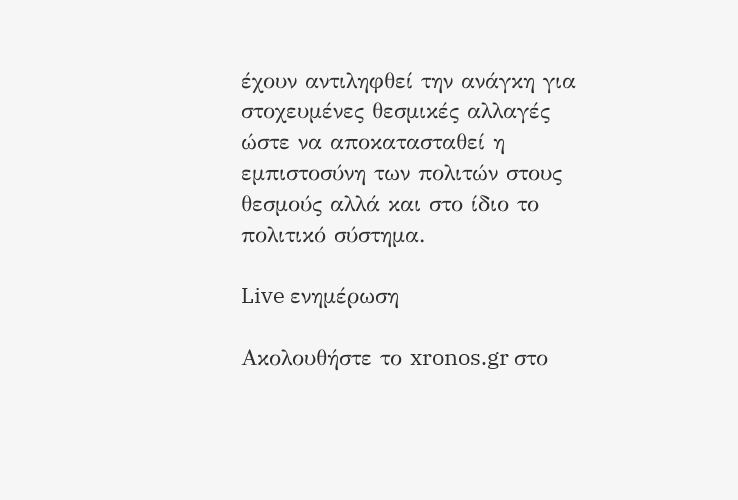έχουν αντιληφθεί την ανάγκη για στοχευμένες θεσμικές αλλαγές ώστε να αποκατασταθεί η εμπιστοσύνη των πολιτών στους θεσμούς αλλά και στο ίδιο το πολιτικό σύστημα.

Live ενημέρωση

Ακολουθήστε το xronos.gr στο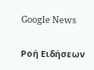Google News

Ροή Ειδήσεων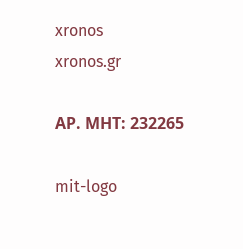xronos
xronos.gr

ΑΡ. ΜΗΤ: 232265

mit-logo